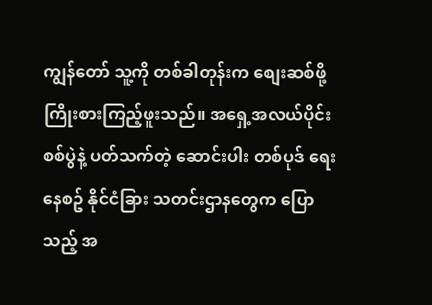ကျွန်တော် သူ့ကို တစ်ခါတုန်းက စျေးဆစ်ဖို့ကြိုးစားကြည့်ဖူးသည်။ အရှေ့အလယ်ပိုင်း စစ်ပွဲနဲ့ ပတ်သက်တဲ့ ဆောင်းပါး တစ်ပုဒ် ရေးနေစဥ် နိုင်ငံခြား သတင်းဌာနတွေက ပြောသည့် အ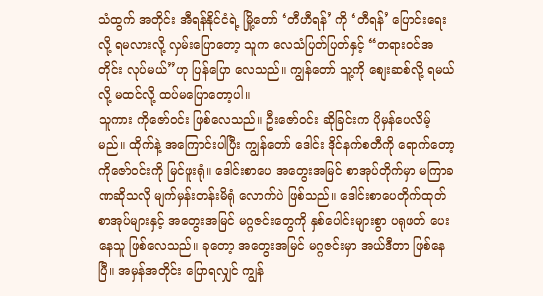သံထွက် အတိုင်း အီရန်နိုင်ငံရဲ့ မြို့တော် ‘တီဟီရန်’ ကို ‘တီရန်’ ပြောင်းရေးလို့ ရမလားလို့ လှမ်းပြောတော့ သူက လေသံပြတ်ပြတ်နှင့် “တရားဝင်အတိုင်း လုပ်မယ်”ဟု ပြန်ပြော လေသည်။ ကျွန်တော် သူ့ကို စျေးဆစ်လို့ ရမယ်လို့ မထင်လို့ ထပ်မပြောတော့ပါ။
သူကား ကိုဇော်ဝင်း ဖြစ်လေသည်။ ဦးဇော်ဝင်း ဆိုခြင်းက ပိုမှန်ပေလိမ့်မည်။ ထိုက်နဲ့ အကြောင်းပါပြီး ကျွန်တော် ဒေါင်း ဒိုင်နက်စတီကို ရောက်တော့ ကိုဇော်ဝင်းကို မြင်ဖူးရုံ။ ဒေါင်းစာပေ အတွေးအမြင် စာအုပ်တိုက်မှာ မကြာခဏဆိုသလို မျက်မှန်းတန်းမိရုံ လောက်ပဲ ဖြစ်သည်။ ဒေါင်းစာပေတိုက်ထုတ် စာအုပ်များနှင့် အတွေးအမြင် မဂ္ဂဇင်းတွေကို နှစ်ပေါင်းများစွာ ပရုဖတ် ပေးနေသူ ဖြစ်လေသည်။ ခုတော့ အတွေးအမြင် မဂ္ဂဇင်းမှာ အယ်ဒီတာ ဖြစ်နေပြီ။ အမှန်အတိုင်း ပြောရလျှင် ကျွန်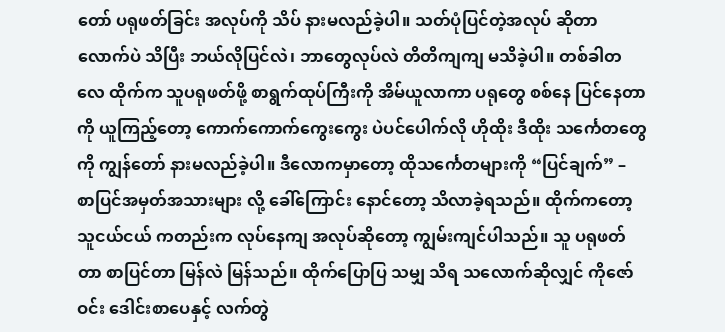တော် ပရုဖတ်ခြင်း အလုပ်ကို သိပ် နားမလည်ခဲ့ပါ။ သတ်ပုံပြင်တဲ့အလုပ် ဆိုတာလောက်ပဲ သိပြီး ဘယ်လိုပြင်လဲ၊ ဘာတွေလုပ်လဲ တိတိကျကျ မသိခဲ့ပါ။ တစ်ခါတလေ ထိုက်က သူပရုဖတ်ဖို့ စာရွက်ထုပ်ကြီးကို အိမ်ယူလာကာ ပရုတွေ စစ်နေ ပြင်နေတာကို ယူကြည့်တော့ ကောက်ကောက်ကွေးကွေး ပဲပင်ပေါက်လို ဟိုထိုး ဒီထိုး သင်္ကေတတွေကို ကျွန်တော် နားမလည်ခဲ့ပါ။ ဒီလောကမှာတော့ ထိုသင်္ကေတများကို “ပြင်ချက်” – စာပြင်အမှတ်အသားများ လို့ ခေါ်ကြောင်း နောင်တော့ သိလာခဲ့ရသည်။ ထိုက်ကတော့ သူငယ်ငယ် ကတည်းက လုပ်နေကျ အလုပ်ဆိုတော့ ကျွမ်းကျင်ပါသည်။ သူ ပရုဖတ်တာ စာပြင်တာ မြန်လဲ မြန်သည်။ ထိုက်ပြောပြ သမျှ သိရ သလောက်ဆိုလျှင် ကိုဇော်ဝင်း ဒေါင်းစာပေနှင့် လက်တွဲ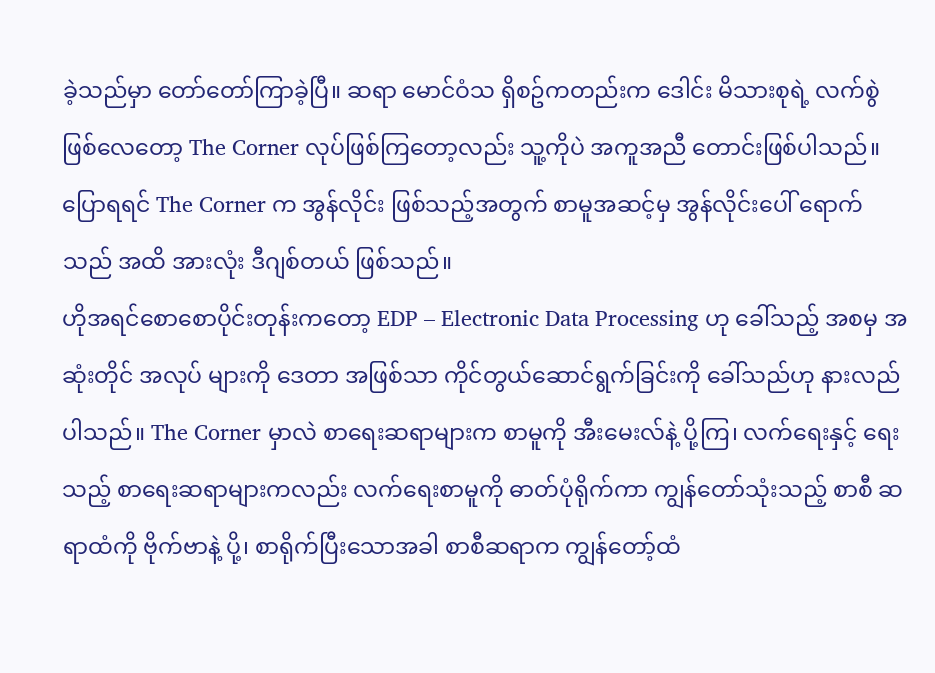ခဲ့သည်မှာ တော်တော်ကြာခဲ့ပြီ။ ဆရာ မောင်ဝံသ ရှိစဥ်ကတည်းက ဒေါင်း မိသားစုရဲ့ လက်စွဲဖြစ်လေတော့ The Corner လုပ်ဖြစ်ကြတော့လည်း သူ့ကိုပဲ အကူအညီ တောင်းဖြစ်ပါသည်။ ပြောရရင် The Corner က အွန်လိုင်း ဖြစ်သည့်အတွက် စာမူအဆင့်မှ အွန်လိုင်းပေါ် ရောက်သည် အထိ အားလုံး ဒီဂျစ်တယ် ဖြစ်သည်။
ဟိုအရင်စောစောပိုင်းတုန်းကတော့ EDP – Electronic Data Processing ဟု ခေါ်သည့် အစမှ အဆုံးတိုင် အလုပ် များကို ဒေတာ အဖြစ်သာ ကိုင်တွယ်ဆောင်ရွက်ခြင်းကို ခေါ်သည်ဟု နားလည် ပါသည်။ The Corner မှာလဲ စာရေးဆရာများက စာမူကို အီးမေးလ်နဲ့ ပို့ကြ၊ လက်ရေးနှင့် ရေးသည့် စာရေးဆရာများကလည်း လက်ရေးစာမူကို ဓာတ်ပုံရိုက်ကာ ကျွန်တော်သုံးသည့် စာစီ ဆရာထံကို ဗိုက်ဗာနဲ့ ပို့၊ စာရိုက်ပြီးသောအခါ စာစီဆရာက ကျွန်တော့်ထံ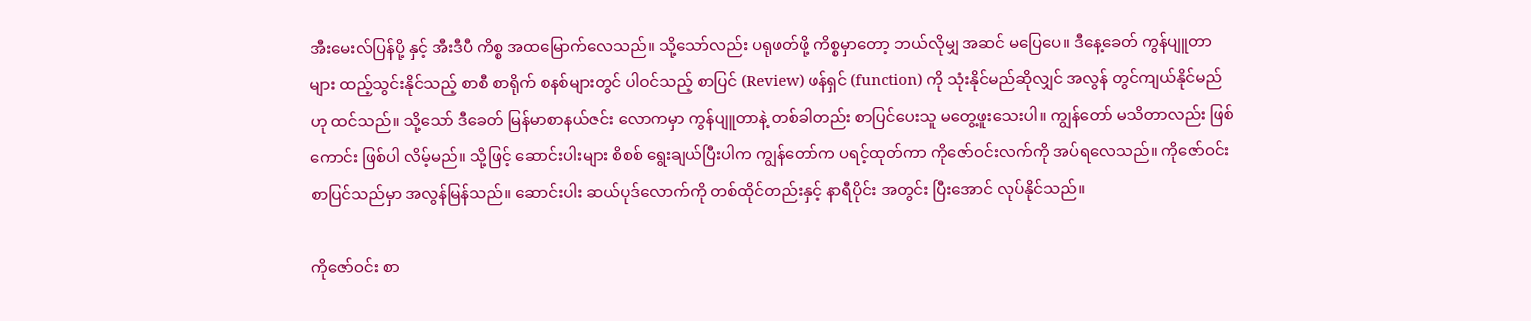အီးမေးလ်ပြန်ပို့ နှင့် အီးဒီပီ ကိစ္စ အထမြောက်လေသည်။ သို့သော်လည်း ပရုဖတ်ဖို့ ကိစ္စမှာတော့ ဘယ်လိုမျှ အဆင် မပြေပေ။ ဒီနေ့ခေတ် ကွန်ပျူတာများ ထည့်သွင်းနိုင်သည့် စာစီ စာရိုက် စနစ်များတွင် ပါဝင်သည့် စာပြင် (Review) ဖန်ရှင် (function) ကို သုံးနိုင်မည်ဆိုလျှင် အလွန် တွင်ကျယ်နိုင်မည်ဟု ထင်သည်။ သို့သော် ဒီခေတ် မြန်မာစာနယ်ဇင်း လောကမှာ ကွန်ပျူတာနဲ့ တစ်ခါတည်း စာပြင်ပေးသူ မတွေ့ဖူးသေးပါ။ ကျွန်တော် မသိတာလည်း ဖြစ်ကောင်း ဖြစ်ပါ လိမ့်မည်။ သို့ဖြင့် ဆောင်းပါးများ စိစစ် ရွေးချယ်ပြီးပါက ကျွန်တော်က ပရင့်ထုတ်ကာ ကိုဇော်ဝင်းလက်ကို အပ်ရလေသည်။ ကိုဇော်ဝင်း စာပြင်သည်မှာ အလွန်မြန်သည်။ ဆောင်းပါး ဆယ်ပုဒ်လောက်ကို တစ်ထိုင်တည်းနှင့် နာရီပိုင်း အတွင်း ပြီးအောင် လုပ်နိုင်သည်။

ကိုဇော်ဝင်း စာ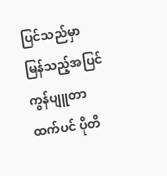ပြင်သည်မှာ မြန်သည့်အပြင် ကွန်ပျူတာထက်ပင် ပိုတိ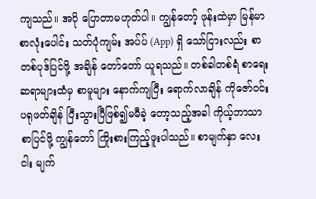ကျသည်။ အပို ပြောတာမဟုတ်ပါ။ ကျွန်တော့် ဖုန်းထဲမှာ မြန်မာ စာလုံးပေါင်း သတ်ပုံကျမ်း အပ်ပ် (App) ရှိ သော်ငြားလည်း စာတစ်ပုဒ်ပြင်ဖို့ အချိန် တော်တော် ယူရသည်။ တစ်ခါတစ်ရံ စာရေးဆရာများထံမှ စာမူများ နောက်ကျပြီး ရောက်လာချိန် ကိုဇော်ဝင်း ပရုဖတ်ချိန် ပြီးသွားပြီဖြစ်၍မမီခဲ့ တော့သည့်အခါ ကိုယ့်ဘာသာ စာပြင်ဖို့ ကျွန်တော် ကြိုးစားကြည့်ဖူးပါသည်။ စာမျက်နှာ လေး ငါး မျက်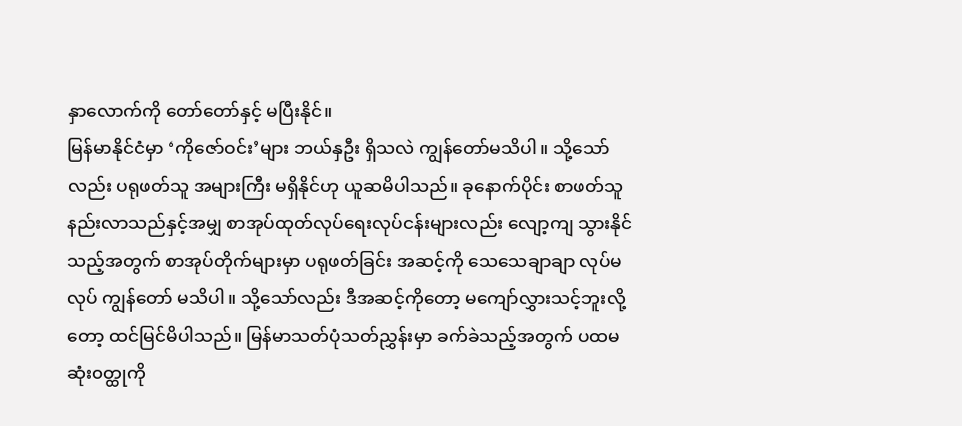နှာလောက်ကို တော်တော်နှင့် မပြီးနိုင်။
မြန်မာနိုင်ငံမှာ ‘ကိုဇော်ဝင်း’များ ဘယ်နှဦး ရှိသလဲ ကျွန်တော်မသိပါ။ သို့သော်လည်း ပရုဖတ်သူ အများကြီး မရှိနိုင်ဟု ယူဆမိပါသည်။ ခုနောက်ပိုင်း စာဖတ်သူ နည်းလာသည်နှင့်အမျှ စာအုပ်ထုတ်လုပ်ရေးလုပ်ငန်းများလည်း လျော့ကျ သွားနိုင်သည့်အတွက် စာအုပ်တိုက်များမှာ ပရုဖတ်ခြင်း အဆင့်ကို သေသေချာချာ လုပ်မလုပ် ကျွန်တော် မသိပါ။ သို့သော်လည်း ဒီအဆင့်ကိုတော့ မကျော်လွှားသင့်ဘူးလို့တော့ ထင်မြင်မိပါသည်။ မြန်မာသတ်ပုံသတ်ညွှန်းမှာ ခက်ခဲသည့်အတွက် ပထမဆုံး၀တ္ထုကို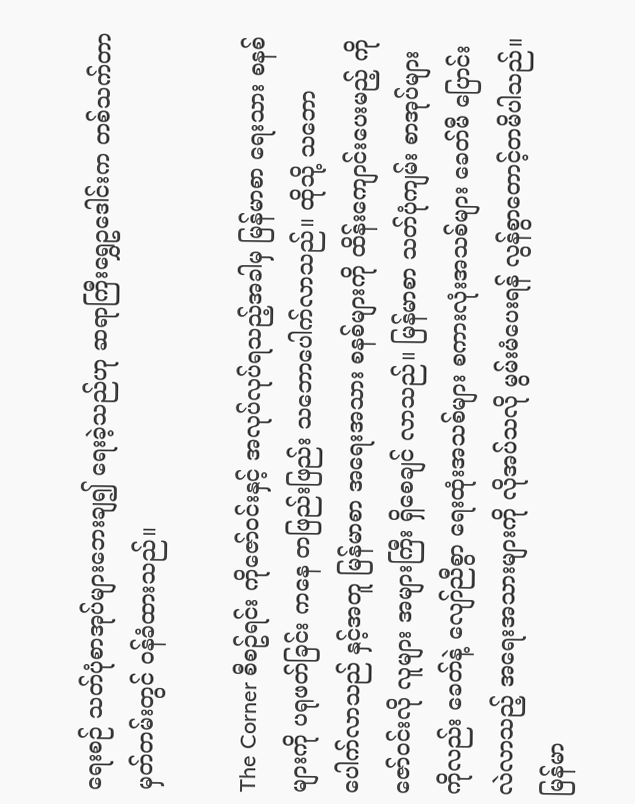ရေးစဉ် သတ်ပုံစာအုပ်များဘေးချ၍ ရေးခဲ့သည်ဟု ဆရာကြီးရွှေဥဒေါင်းက တစ်သက်တာမှတ်တမ်းတွင် ဝန်ခံထားသည်။

The Corner စီစဥ်ရင်း ကိုဇော်ဝင်းနှင့် အလုပ်လုပ်ရသည့်အခါမှ မြန်မာစာ ရေးသား စနစ်များကို ပရုဖတ်ခြင်း ကနေ တဖြည်းဖြည်း သဘောပေါက်လာသည်။ ထိုသို့ သဘော ပေါက်လာသည် နှင့်အတူ မြန်မာစာ အရေးအသား စနစ်များကို ထိန်းကျောင်းပေးမည့် ကိုဇော်ဝင်းလို လူများ အများကြီး ရှိစေချင် လာသည်။ မြန်မာစာ သတ်ပုံကျမ်း စာအုပ်များကိုလည်း ခေတ်နဲ့ လျော်ညီစွာ ရေးထုံးအသစ်များ စကားလုံးအသစ်များ ခေတ်မီ ပြောင်းလဲလာသည့် အရေးအသားများကို လိုအပ်သလို မွမ်းမံပေးရန် လွန်စွာတောင့်တမိပါသည်။ မြန်မာ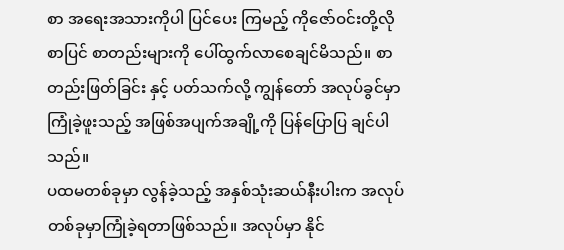စာ အရေးအသားကိုပါ ပြင်ပေး ကြမည့် ကိုဇော်ဝင်းတို့လို စာပြင် စာတည်းများကို ပေါ်ထွက်လာစေချင်မိသည်။ စာတည်းဖြတ်ခြင်း နှင့် ပတ်သက်လို့ ကျွန်တော် အလုပ်ခွင်မှာ ကြုံခဲ့ဖူးသည့် အဖြစ်အပျက်အချို့ကို ပြန်ပြောပြ ချင်ပါသည်။
ပထမတစ်ခုမှာ လွန်ခဲ့သည့် အနှစ်သုံးဆယ်နီးပါးက အလုပ် တစ်ခုမှာကြုံခဲ့ရတာဖြစ်သည်။ အလုပ်မှာ နိုင်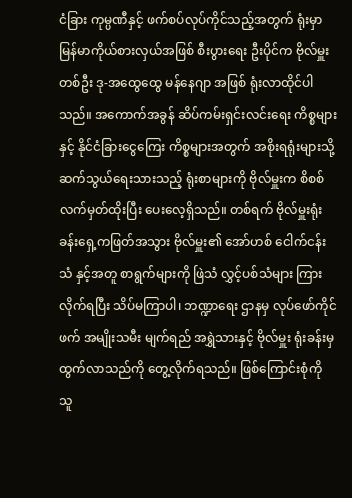ငံခြား ကုမ္ပဏီနှင့် ဖက်စပ်လုပ်ကိုင်သည့်အတွက် ရုံးမှာ မြန်မာကိုယ်စားလှယ်အဖြစ် စီးပွားရေး ဦးပိုင်က ဗိုလ်မှူးတစ်ဦး ဒု-အထွေထွေ မန်နေဂျာ အဖြစ် ရုံးလာထိုင်ပါသည်။ အကောက်အခွန် ဆိပ်ကမ်းရှင်းလင်းရေး ကိစ္စများနှင့် နိုင်ငံခြားငွေကြေး ကိစ္စများအတွက် အစိုးရရုံးများသို့ ဆက်သွယ်ရေးသားသည့် ရုံးစာများကို ဗိုလ်မှူးက စိစစ် လက်မှတ်ထိုးပြီး ပေးလေ့ရှိသည်။ တစ်ရက် ဗိုလ်မှူးရုံးခန်းရှေ့ကဖြတ်အသွား ဗိုလ်မှူး၏ အော်ဟစ် ငေါက်ငန်းသံ နှင့်အတူ စာရွက်များကို ဖြဲသံ လွှင့်ပစ်သံများ ကြားလိုက်ရပြီး သိပ်မကြာပါ၊ ဘဏ္ဍာရေး ဌာနမှ လုပ်ဖော်ကိုင်ဖက် အမျိုးသမီး မျက်ရည် အရွှဲသားနှင့် ဗိုလ်မှူး ရုံးခန်းမှ ထွက်လာသည်ကို တွေ့လိုက်ရသည်။ ဖြစ်ကြောင်းစုံကို သူ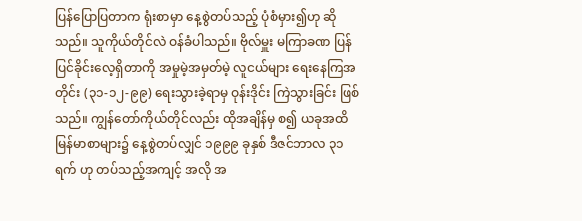ပြန်ပြောပြတာက ရုံးစာမှာ နေ့စွဲတပ်သည့် ပုံစံမှား၍ဟု ဆိုသည်။ သူကိုယ်တိုင်လဲ ဝန်ခံပါသည်။ ဗိုလ်မှူး မကြာခဏ ပြန်ပြင်ခိုင်းလေ့ရှိတာကို အမှုမဲ့အမှတ်မဲ့ လူငယ်များ ရေးနေကြအတိုင်း (၃၁-၁၂-၉၉) ရေးသွားခဲ့ရာမှ ဝုန်းဒိုင်း ကြဲသွားခြင်း ဖြစ်သည်။ ကျွန်တော်ကိုယ်တိုင်လည်း ထိုအချိန်မှ စ၍ ယခုအထိ မြန်မာစာများ၌ နေ့စွဲတပ်လျှင် ၁၉၉၉ ခုနှစ် ဒီဇင်ဘာလ ၃၁ ရက် ဟု တပ်သည့်အကျင့် အလို အ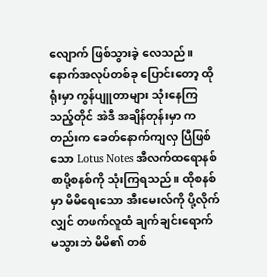လျောက် ဖြစ်သွားခဲ့ လေသည်။
နောက်အလုပ်တစ်ခု ပြောင်းတော့ ထိုရုံးမှာ ကွန်ပျူတာများ သုံးနေကြသည့်တိုင် အဲဒီ အချိန်တုန်းမှာ ကတည်းက ခေတ်နောက်ကျလှ ပြီဖြစ်သော Lotus Notes အီလက်ထရောနစ် စာပို့စနစ်ကို သုံးကြရသည်။ ထိုစနစ်မှာ မိမိရေးသော အီးမေးလ်ကို ပို့လိုက်လျှင် တဖက်လူထံ ချက်ချင်းရောက် မသွားဘဲ မိမိ၏ တစ်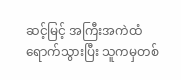ဆင့်မြင့် အကြီးအကဲထံ ရောက်သွားပြီး သူကမှတစ်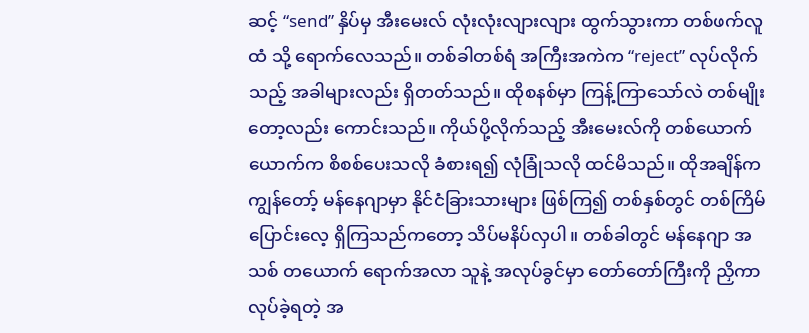ဆင့် “send” နှိပ်မှ အီးမေးလ် လုံးလုံးလျားလျား ထွက်သွားကာ တစ်ဖက်လူထံ သို့ ရောက်လေသည်။ တစ်ခါတစ်ရံ အကြီးအကဲက “reject” လုပ်လိုက်သည့် အခါများလည်း ရှိတတ်သည်။ ထိုစနစ်မှာ ကြန့်ကြာသော်လဲ တစ်မျိုးတော့လည်း ကောင်းသည်။ ကိုယ်ပို့လိုက်သည့် အီးမေးလ်ကို တစ်ယောက်ယောက်က စိစစ်ပေးသလို ခံစားရ၍ လုံခြုံသလို ထင်မိသည်။ ထိုအချိန်က ကျွန်တော့် မန်နေဂျာမှာ နိုင်ငံခြားသားများ ဖြစ်ကြ၍ တစ်နှစ်တွင် တစ်ကြိမ်ပြောင်းလေ့ ရှိကြသည်ကတော့ သိပ်မနိပ်လှပါ။ တစ်ခါတွင် မန်နေဂျာ အသစ် တယောက် ရောက်အလာ သူနဲ့ အလုပ်ခွင်မှာ တော်တော်ကြီးကို ညှိကာ လုပ်ခဲ့ရတဲ့ အ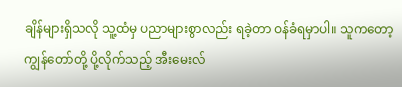ချိန်များရှိသလို သူ့ထံမှ ပညာများစွာလည်း ရခဲ့တာ ဝန်ခံရမှာပါ။ သူကတော့ ကျွန်တော်တို့ ပို့လိုက်သည့် အီးမေးလ်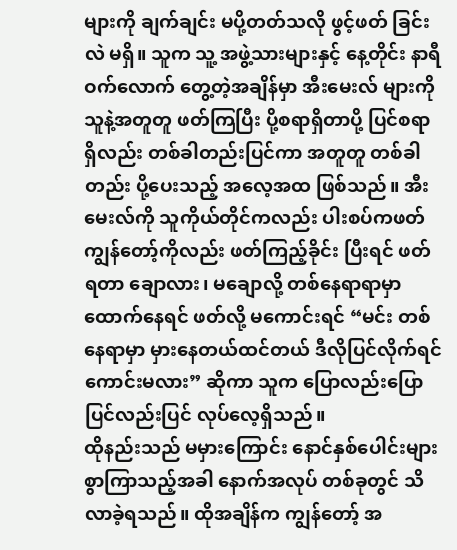များကို ချက်ချင်း မပို့တတ်သလို ဖွင့်ဖတ် ခြင်းလဲ မရှိ။ သူက သူ့ အဖွဲ့သားများနှင့် နေ့တိုင်း နာရီဝက်လောက် တွေ့တဲ့အချိန်မှာ အီးမေးလ် များကို သူနဲ့အတူတူ ဖတ်ကြပြီး ပို့စရာရှိတာပို့ ပြင်စရာရှိလည်း တစ်ခါတည်းပြင်ကာ အတူတူ တစ်ခါတည်း ပို့ပေးသည့် အလေ့အထ ဖြစ်သည်။ အီးမေးလ်ကို သူကိုယ်တိုင်ကလည်း ပါးစပ်ကဖတ် ကျွန်တော့်ကိုလည်း ဖတ်ကြည့်ခိုင်း ပြီးရင် ဖတ်ရတာ ချောလား၊ မချောလို့ တစ်နေရာရာမှာ ထောက်နေရင် ဖတ်လို့ မကောင်းရင် “မင်း တစ်နေရာမှာ မှားနေတယ်ထင်တယ် ဒီလိုပြင်လိုက်ရင် ကောင်းမလား” ဆိုကာ သူက ပြောလည်းပြော ပြင်လည်းပြင် လုပ်လေ့ရှိသည်။
ထိုနည်းသည် မမှားကြောင်း နောင်နှစ်ပေါင်းများစွာကြာသည့်အခါ နောက်အလုပ် တစ်ခုတွင် သိလာခဲ့ရသည်။ ထိုအချိန်က ကျွန်တော့် အ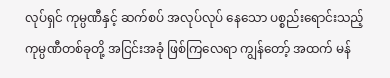လုပ်ရှင် ကုမ္ပဏီနှင့် ဆက်စပ် အလုပ်လုပ် နေသော ပစ္စည်းရောင်းသည့် ကုမ္ပဏီတစ်ခုတို့ အငြင်းအခုံ ဖြစ်ကြလေရာ ကျွန်တော့် အထက် မန်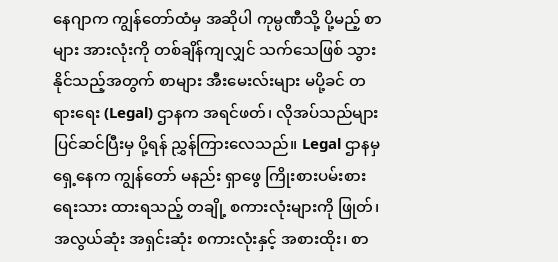နေဂျာက ကျွန်တော်ထံမှ အဆိုပါ ကုမ္ပဏီသို့ ပို့မည့် စာများ အားလုံးကို တစ်ချိန်ကျလျှင် သက်သေဖြစ် သွားနိုင်သည့်အတွက် စာများ အီးမေးလ်းများ မပို့ခင် တရားရေး (Legal) ဌာနက အရင်ဖတ်၊ လိုအပ်သည်များ ပြင်ဆင်ပြီးမှ ပို့ရန် ညွှန်ကြားလေသည်။ Legal ဌာနမှ ရှေ့နေက ကျွန်တော် မနည်း ရှာဖွေ ကြိုးစားပမ်းစား ရေးသား ထားရသည့် တချို့ စကားလုံးများကို ဖြုတ်၊ အလွယ်ဆုံး အရှင်းဆုံး စကားလုံးနှင့် အစားထိုး၊ စာ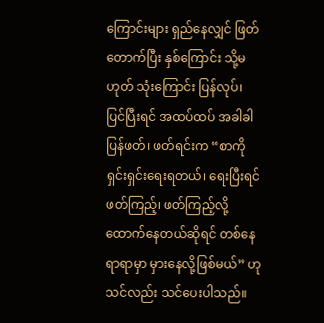ကြောင်းများ ရှည်နေလျှင် ဖြတ်တောက်ပြီး နှစ်ကြောင်း သို့မဟုတ် သုံးကြောင်း ပြန်လုပ်၊ ပြင်ပြီးရင် အထပ်ထပ် အခါခါ ပြန်ဖတ်၊ ဖတ်ရင်းက “စာကို ရှင်းရှင်းရေးရတယ်၊ ရေးပြီးရင် ဖတ်ကြည့်၊ ဖတ်ကြည့်လို့ ထောက်နေတယ်ဆိုရင် တစ်နေရာရာမှာ မှားနေလို့ဖြစ်မယ်” ဟု သင်လည်း သင်ပေးပါသည်။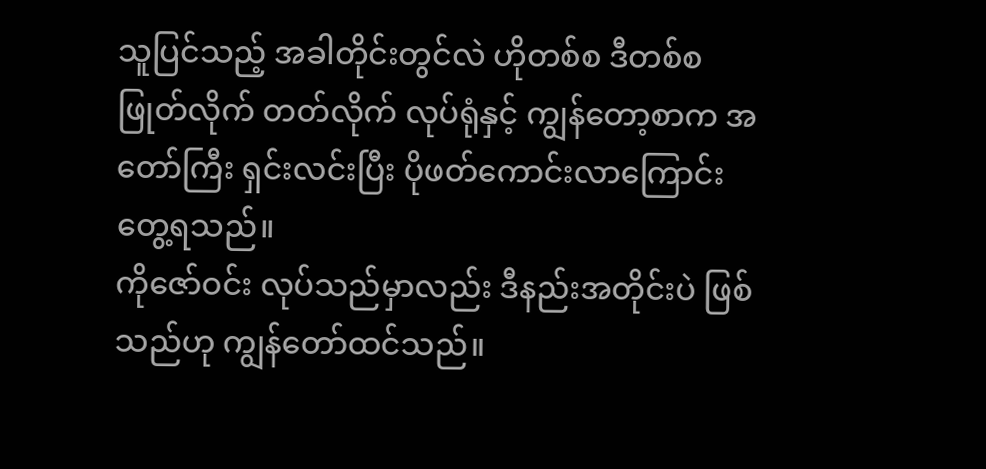သူပြင်သည့် အခါတိုင်းတွင်လဲ ဟိုတစ်စ ဒီတစ်စ ဖြုတ်လိုက် တတ်လိုက် လုပ်ရုံနှင့် ကျွန်တော့စာက အတော်ကြီး ရှင်းလင်းပြီး ပိုဖတ်ကောင်းလာကြောင်း တွေ့ရသည်။
ကိုဇော်ဝင်း လုပ်သည်မှာလည်း ဒီနည်းအတိုင်းပဲ ဖြစ်သည်ဟု ကျွန်တော်ထင်သည်။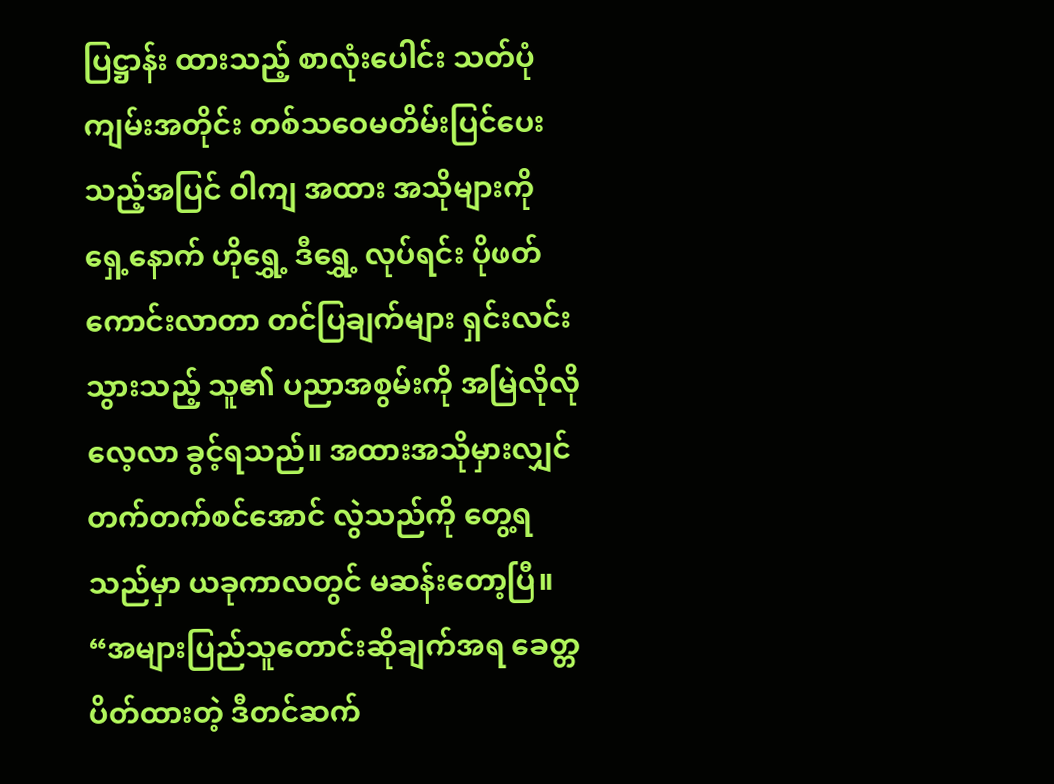ပြဋ္ဌာန်း ထားသည့် စာလုံးပေါင်း သတ်ပုံကျမ်းအတိုင်း တစ်သဝေမတိမ်းပြင်ပေးသည့်အပြင် ဝါကျ အထား အသိုများကို ရှေ့နောက် ဟိုရွှေ့ ဒီရွှေ့ လုပ်ရင်း ပိုဖတ်ကောင်းလာတာ တင်ပြချက်များ ရှင်းလင်း သွားသည့် သူ၏ ပညာအစွမ်းကို အမြဲလိုလို လေ့လာ ခွင့်ရသည်။ အထားအသိုမှားလျှင် တက်တက်စင်အောင် လွဲသည်ကို တွေ့ရသည်မှာ ယခုကာလတွင် မဆန်းတော့ပြီ။ “အများပြည်သူတောင်းဆိုချက်အရ ခေတ္တပိတ်ထားတဲ့ ဒီတင်ဆက်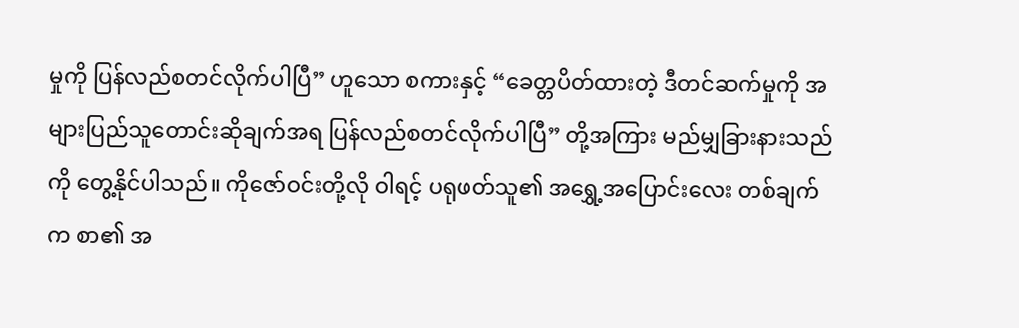မှုကို ပြန်လည်စတင်လိုက်ပါပြီ” ဟူသော စကားနှင့် “ခေတ္တပိတ်ထားတဲ့ ဒီတင်ဆက်မှုကို အများပြည်သူတောင်းဆိုချက်အရ ပြန်လည်စတင်လိုက်ပါပြီ” တို့အကြား မည်မျှခြားနားသည်ကို တွေ့နိုင်ပါသည်။ ကိုဇော်ဝင်းတို့လို ဝါရင့် ပရုဖတ်သူ၏ အရွှေ့အပြောင်းလေး တစ်ချက်က စာ၏ အ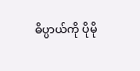ဓိပ္ပာယ်ကို ပိုမို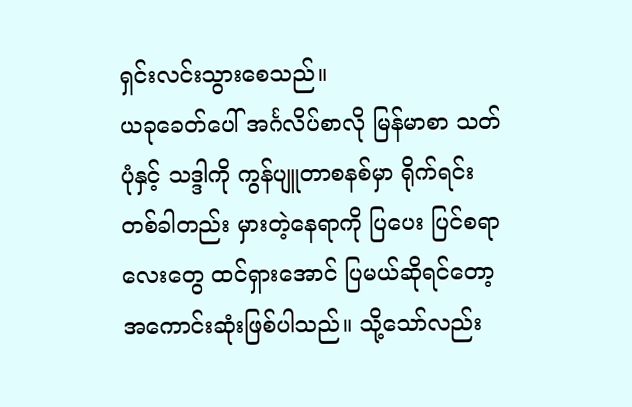ရှင်းလင်းသွားစေသည်။
ယခုခေတ်ပေါ် အင်္ဂလိပ်စာလို မြန်မာစာ သတ်ပုံနှင့် သဒ္ဒါကို ကွန်ပျူတာစနစ်မှာ ရိုက်ရင်း တစ်ခါတည်း မှားတဲ့နေရာကို ပြပေး ပြင်စရာလေးတွေ ထင်ရှားအောင် ပြမယ်ဆိုရင်တော့ အကောင်းဆုံးဖြစ်ပါသည်။ သို့သော်လည်း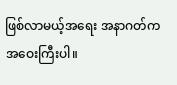ဖြစ်လာမယ့်အရေး အနာဂတ်က အဝေးကြီးပါ။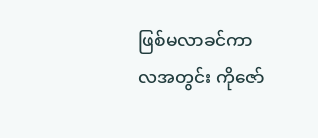ဖြစ်မလာခင်ကာလအတွင်း ကိုဇော်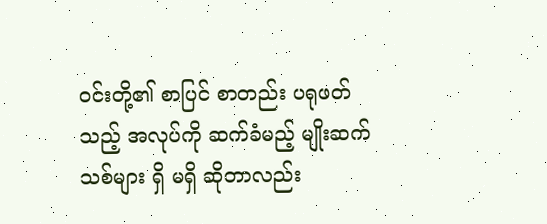ဝင်းတို့၏ စာပြင် စာတည်း ပရုဖတ်သည့် အလုပ်ကို ဆက်ခံမည့် မျိုးဆက်သစ်များ ရှိ မရှိ ဆိုတာလည်း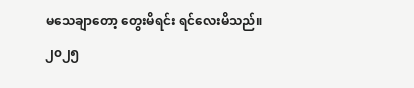မသေချာတော့ တွေးမိရင်း ရင်လေးမိသည်။
၂၀၂၅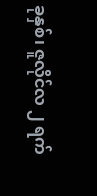ခုနှစ်၊ ဇူလိုင်လ ၂ ရက်